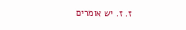ז. ז. יש אומרים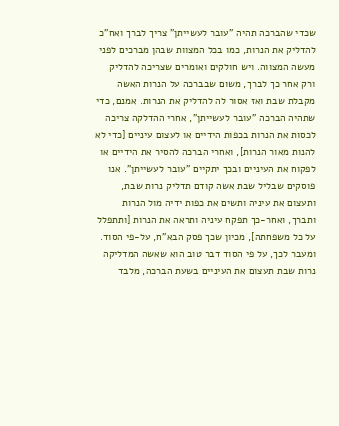שכדי שהברכה תהיה "עובר לעשייתן" צריך לברך ואח"כ להדליק את הנרות, כמו בכל המצוות שבהן מברכים לפני מעשה המצווה. ויש חולקים ואומרים שצריכה להדליק ורק אחר כך לברך, משום שבברכה על הנרות האשה מקבלת שבת ואז אסור לה להדליק את הנרות. אמנם, כדי שתהיה הברכה "עובר לעשייתן", אחרי ההדלקה צריכה לכסות את הנרות בכפות הידיים או לעצום עיניים [כדי לא להנות מאור הנרות], ואחרי הברכה להסיר את הידיים או לפקוח את העיניים ובכך יתקיים "עובר לעשייתן". אנו פוסקים שבליל שבת אשה קודם תדליק נרות שבת, ותעצום את עיניה ותשים את כפות ידיה מול הנרות ותברך, ואחר-כך תפקח עיניה ותראה את הנרות [ותתפלל על כל משפחתה], מכיון שכך פסק הבא"ח, על-פי הסוד.
ומעבר לכך, על פי הסוד דבר טוב הוא שאשה המדליקה נרות שבת תעצום את העיניים בשעת הברכה, מלבד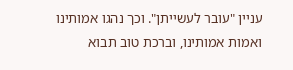עניין "עובר לעשייתן". וכך נהגו אמותינו ואמות אמותינו, וברכת טוב תבוא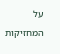על המחזיקות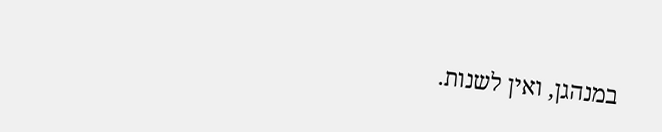במנהגן, ואין לשנות.